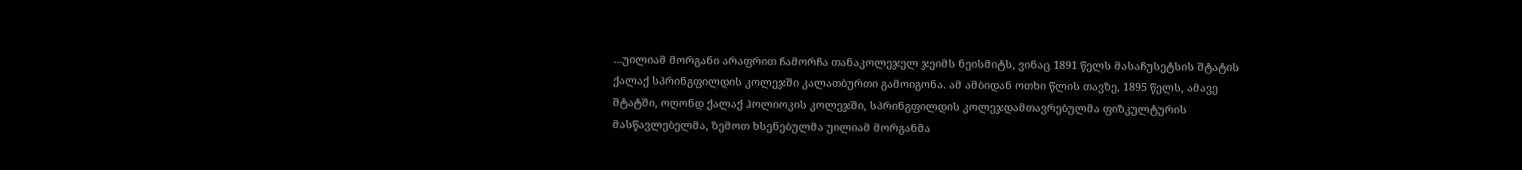…უილიამ მორგანი არაფრით ჩამორჩა თანაკოლეჯელ ჯეიმს ნეისმიტს, ვინაც 1891 წელს მასაჩუსეტსის შტატის ქალაქ სპრინგფილდის კოლეჯში კალათბურთი გამოიგონა. ამ ამბიდან ოთხი წლის თავზე, 1895 წელს, ამავე შტატში, ოღონდ ქალაქ ჰოლიოკის კოლეჯში, სპრინგფილდის კოლეჯდამთავრებულმა ფიზკულტურის მასწავლებელმა, ზემოთ ხსენებულმა უილიამ მორგანმა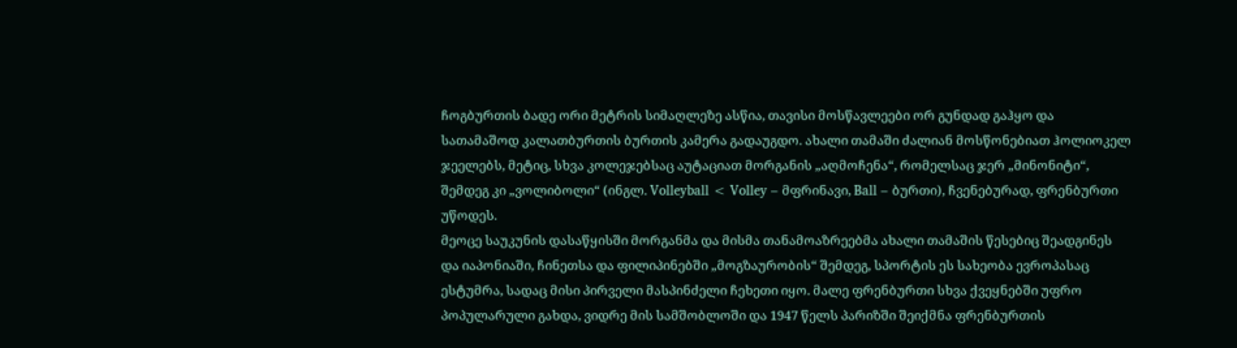ჩოგბურთის ბადე ორი მეტრის სიმაღლეზე ასწია, თავისი მოსწავლეები ორ გუნდად გაჰყო და სათამაშოდ კალათბურთის ბურთის კამერა გადაუგდო. ახალი თამაში ძალიან მოსწონებიათ ჰოლიოკელ ჯეელებს, მეტიც, სხვა კოლეჯებსაც აუტაციათ მორგანის „აღმოჩენა“, რომელსაც ჯერ „მინონიტი“, შემდეგ კი „ვოლიბოლი“ (ინგლ. Volleyball < Volley – მფრინავი, Ball – ბურთი), ჩვენებურად, ფრენბურთი უწოდეს.
მეოცე საუკუნის დასაწყისში მორგანმა და მისმა თანამოაზრეებმა ახალი თამაშის წესებიც შეადგინეს და იაპონიაში, ჩინეთსა და ფილიპინებში „მოგზაურობის“ შემდეგ, სპორტის ეს სახეობა ევროპასაც ესტუმრა, სადაც მისი პირველი მასპინძელი ჩეხეთი იყო. მალე ფრენბურთი სხვა ქვეყნებში უფრო პოპულარული გახდა, ვიდრე მის სამშობლოში და 1947 წელს პარიზში შეიქმნა ფრენბურთის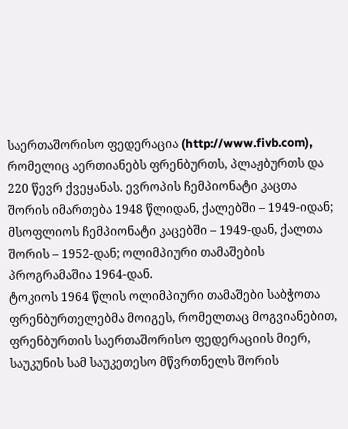საერთაშორისო ფედერაცია (http://www.fivb.com), რომელიც აერთიანებს ფრენბურთს, პლაჟბურთს და 220 წევრ ქვეყანას. ევროპის ჩემპიონატი კაცთა შორის იმართება 1948 წლიდან, ქალებში – 1949-იდან; მსოფლიოს ჩემპიონატი კაცებში – 1949-დან, ქალთა შორის – 1952-დან; ოლიმპიური თამაშების პროგრამაშია 1964-დან.
ტოკიოს 1964 წლის ოლიმპიური თამაშები საბჭოთა ფრენბურთელებმა მოიგეს, რომელთაც მოგვიანებით, ფრენბურთის საერთაშორისო ფედერაციის მიერ, საუკუნის სამ საუკეთესო მწვრთნელს შორის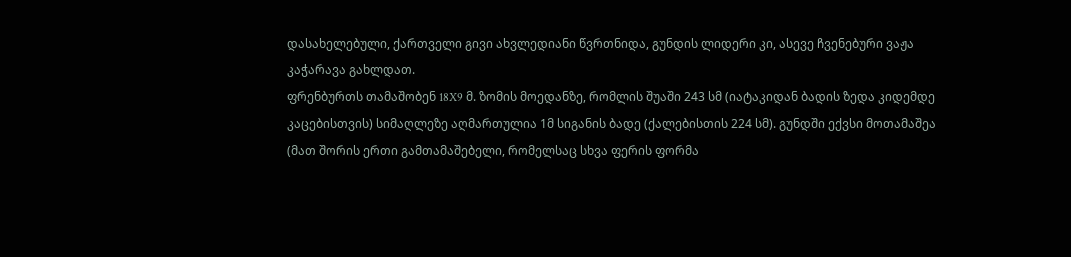დასახელებული, ქართველი გივი ახვლედიანი წვრთნიდა, გუნდის ლიდერი კი, ასევე ჩვენებური ვაჟა კაჭარავა გახლდათ.
ფრენბურთს თამაშობენ 18X9 მ. ზომის მოედანზე, რომლის შუაში 243 სმ (იატაკიდან ბადის ზედა კიდემდე კაცებისთვის) სიმაღლეზე აღმართულია 1მ სიგანის ბადე (ქალებისთის 224 სმ). გუნდში ექვსი მოთამაშეა (მათ შორის ერთი გამთამაშებელი, რომელსაც სხვა ფერის ფორმა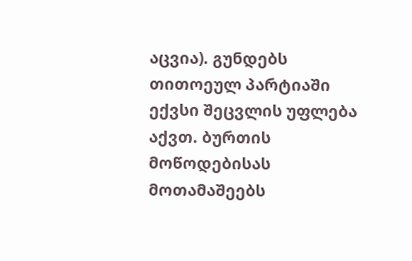აცვია). გუნდებს თითოეულ პარტიაში ექვსი შეცვლის უფლება აქვთ. ბურთის მოწოდებისას მოთამაშეებს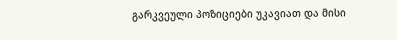გარკვეული პოზიციები უკავიათ და მისი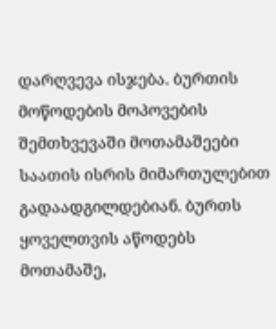დარღვევა ისჯება. ბურთის მოწოდების მოპოვების შემთხვევაში მოთამაშეები საათის ისრის მიმართულებით გადაადგილდებიან. ბურთს ყოველთვის აწოდებს მოთამაშე,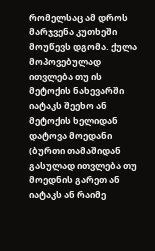რომელსაც ამ დროს მარჯვენა კუთხეში მოუწევს დგომა. ქულა მოპოვებულად ითვლება თუ ის მეტოქის ნახევარში იატაკს შეეხო ან მეტოქის ხელიდან დატოვა მოედანი (ბურთი თამაშიდან გასულად ითვლება თუ მოედნის გარეთ ან იატაკს ან რაიმე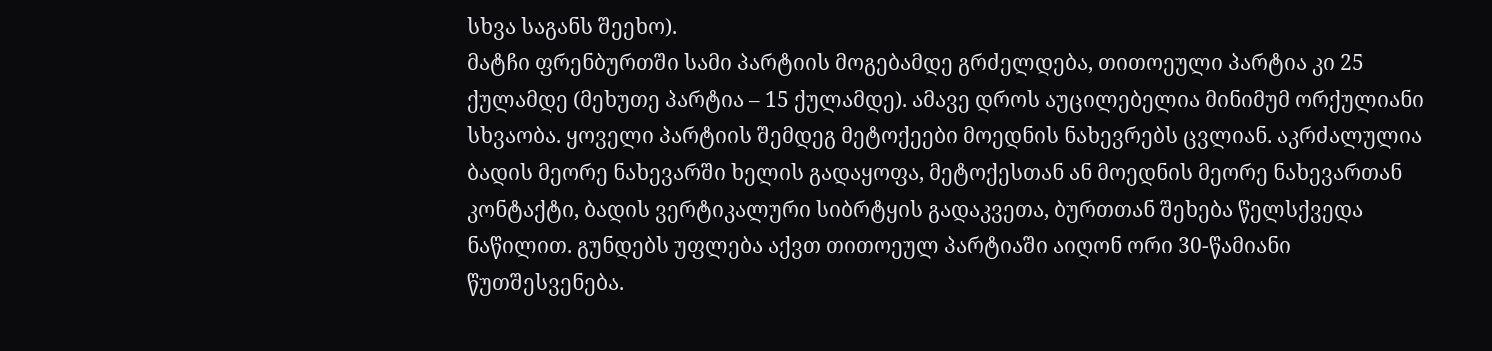სხვა საგანს შეეხო).
მატჩი ფრენბურთში სამი პარტიის მოგებამდე გრძელდება, თითოეული პარტია კი 25 ქულამდე (მეხუთე პარტია – 15 ქულამდე). ამავე დროს აუცილებელია მინიმუმ ორქულიანი სხვაობა. ყოველი პარტიის შემდეგ მეტოქეები მოედნის ნახევრებს ცვლიან. აკრძალულია ბადის მეორე ნახევარში ხელის გადაყოფა, მეტოქესთან ან მოედნის მეორე ნახევართან კონტაქტი, ბადის ვერტიკალური სიბრტყის გადაკვეთა, ბურთთან შეხება წელსქვედა ნაწილით. გუნდებს უფლება აქვთ თითოეულ პარტიაში აიღონ ორი 30-წამიანი წუთშესვენება.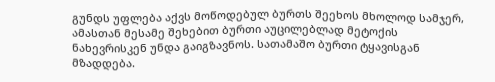გუნდს უფლება აქვს მოწოდებულ ბურთს შეეხოს მხოლოდ სამჯერ, ამასთან მესამე შეხებით ბურთი აუცილებლად მეტოქის ნახევრისკენ უნდა გაიგზავნოს. სათამაშო ბურთი ტყავისგან მზადდება.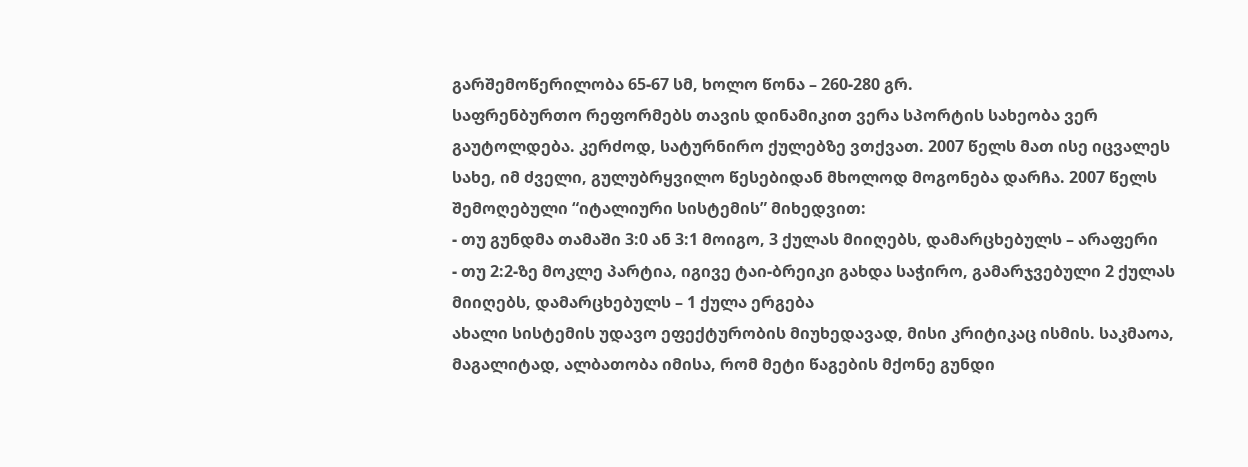გარშემოწერილობა 65-67 სმ, ხოლო წონა – 260-280 გრ.
საფრენბურთო რეფორმებს თავის დინამიკით ვერა სპორტის სახეობა ვერ გაუტოლდება. კერძოდ, სატურნირო ქულებზე ვთქვათ. 2007 წელს მათ ისე იცვალეს სახე, იმ ძველი, გულუბრყვილო წესებიდან მხოლოდ მოგონება დარჩა. 2007 წელს შემოღებული “იტალიური სისტემის” მიხედვით:
- თუ გუნდმა თამაში 3:0 ან 3:1 მოიგო, 3 ქულას მიიღებს, დამარცხებულს – არაფერი
- თუ 2:2-ზე მოკლე პარტია, იგივე ტაი-ბრეიკი გახდა საჭირო, გამარჯვებული 2 ქულას მიიღებს, დამარცხებულს – 1 ქულა ერგება
ახალი სისტემის უდავო ეფექტურობის მიუხედავად, მისი კრიტიკაც ისმის. საკმაოა, მაგალიტად, ალბათობა იმისა, რომ მეტი წაგების მქონე გუნდი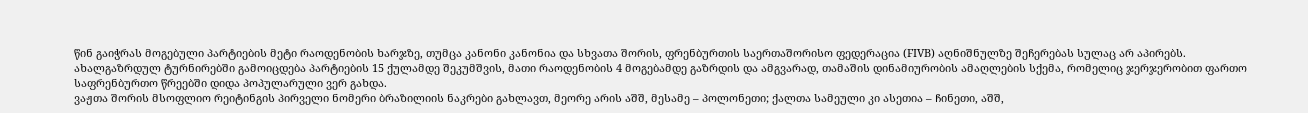წინ გაიჭრას მოგებული პარტიების მეტი რაოდენობის ხარჯზე, თუმცა კანონი კანონია და სხვათა შორის, ფრენბურთის საერთაშორისო ფედერაცია (FIVB) აღნიშნულზე შეჩერებას სულაც არ აპირებს. ახალგაზრდულ ტურნირებში გამოიცდება პარტიების 15 ქულამდე შეკუმშვის, მათი რაოდენობის 4 მოგებამდე გაზრდის და ამგვარად, თამაშის დინამიურობის ამაღლების სქემა, რომელიც ჯერჯერობით ფართო საფრენბურთო წრეებში დიდა პოპულარული ვერ გახდა.
ვაჟთა შორის მსოფლიო რეიტინგის პირველი ნომერი ბრაზილიის ნაკრები გახლავთ, მეორე არის აშშ, მესამე – პოლონეთი; ქალთა სამეული კი ასეთია – ჩინეთი, აშშ,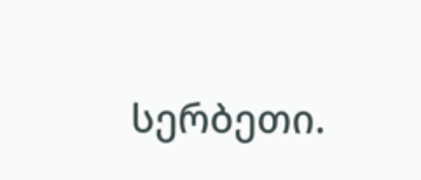სერბეთი.